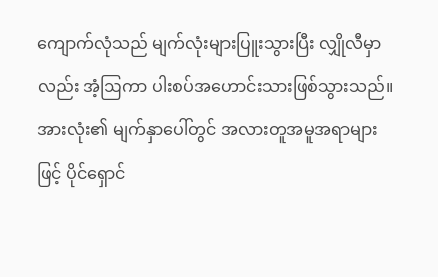ကျောက်လုံသည် မျက်လုံးများပြူးသွားပြီး လျှိုလီမှာလည်း အံ့ဩကာ ပါးစပ်အဟောင်းသားဖြစ်သွားသည်။ အားလုံး၏ မျက်နှာပေါ်တွင် အလားတူအမူအရာများဖြင့် ပိုင်ရှောင်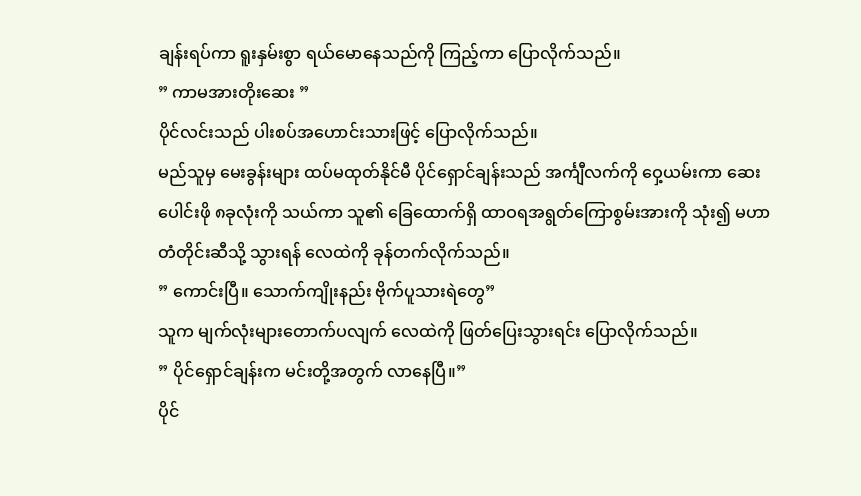ချန်းရပ်ကာ ရူးနှမ်းစွာ ရယ်မောနေသည်ကို ကြည့်ကာ ပြောလိုက်သည်။
” ကာမအားတိုးဆေး ”
ပိုင်လင်းသည် ပါးစပ်အဟောင်းသားဖြင့် ပြောလိုက်သည်။
မည်သူမှ မေးခွန်းများ ထပ်မထုတ်နိုင်မီ ပိုင်ရှောင်ချန်းသည် အင်္ကျီလက်ကို ဝှေ့ယမ်းကာ ဆေးပေါင်းဖို ၈ခုလုံးကို သယ်ကာ သူ၏ ခြေထောက်ရှိ ထာဝရအရွတ်ကြောစွမ်းအားကို သုံး၍ မဟာတံတိုင်းဆီသို့ သွားရန် လေထဲကို ခုန်တက်လိုက်သည်။
” ကောင်းပြီ။ သောက်ကျိုးနည်း ဗိုက်ပူသားရဲတွေ”
သူက မျက်လုံးများတောက်ပလျက် လေထဲကို ဖြတ်ပြေးသွားရင်း ပြောလိုက်သည်။
” ပိုင်ရှောင်ချန်းက မင်းတို့အတွက် လာနေပြီ။”
ပိုင်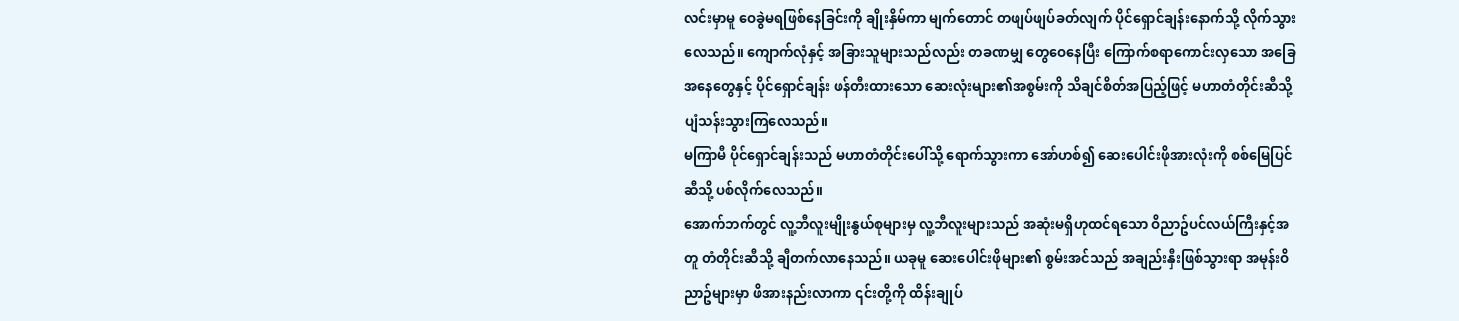လင်းမှာမူ ဝေခွဲမရဖြစ်နေခြင်းကို ချိုးနှိမ်ကာ မျက်တောင် တဖျပ်ဖျပ်ခတ်လျက် ပိုင်ရှောင်ချန်းနောက်သို့ လိုက်သွားလေသည်။ ကျောက်လုံနှင့် အခြားသူများသည်လည်း တခဏမျှ တွေဝေနေပြီး ကြောက်စရာကောင်းလှသော အခြေအနေတွေနှင့် ပိုင်ရှောင်ချန်း ဖန်တီးထားသော ဆေးလုံးများ၏အစွမ်းကို သိချင်စိတ်အပြည့်ဖြင့် မဟာတံတိုင်းဆီသို့ ပျံသန်းသွားကြလေသည်။
မကြာမီ ပိုင်ရှောင်ချန်းသည် မဟာတံတိုင်းပေါ်သို့ ရောက်သွားကာ အော်ဟစ်၍ ဆေးပေါင်းဖိုအားလုံးကို စစ်မြေပြင်ဆီသို့ ပစ်လိုက်လေသည်။
အောက်ဘက်တွင် လူ့ဘီလူးမျိုးနွယ်စုများမှ လူ့ဘီလူးများသည် အဆုံးမရှိဟုထင်ရသော ဝိညာဥ်ပင်လယ်ကြီးနှင့်အတူ တံတိုင်းဆီသို့ ချီတက်လာနေသည်။ ယခုမူ ဆေးပေါင်းဖိုများ၏ စွမ်းအင်သည် အချည်းနှီးဖြစ်သွားရာ အမုန်းဝိညာဥ်များမှာ ဖိအားနည်းလာကာ ၎င်းတို့ကို ထိန်းချုပ်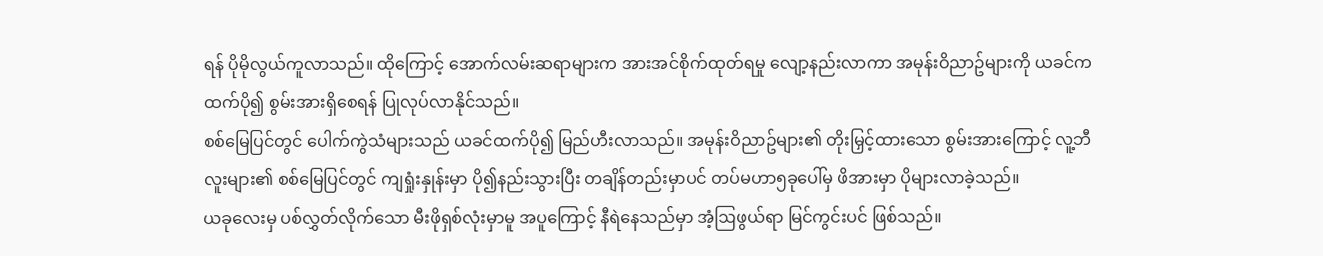ရန် ပိုမိုလွယ်ကူလာသည်။ ထိုကြောင့် အောက်လမ်းဆရာများက အားအင်စိုက်ထုတ်ရမှု လျော့နည်းလာကာ အမုန်းဝိညာဥ်များကို ယခင်ကထက်ပို၍ စွမ်းအားရှိစေရန် ပြုလုပ်လာနိုင်သည်။
စစ်မြေပြင်တွင် ပေါက်ကွဲသံများသည် ယခင်ထက်ပို၍ မြည်ဟီးလာသည်။ အမုန်းဝိညာဥ်များ၏ တိုးမြှင့်ထားသော စွမ်းအားကြောင့် လူ့ဘီလူးများ၏ စစ်မြေပြင်တွင် ကျရှုံးနှုန်းမှာ ပို၍နည်းသွားပြီး တချိန်တည်းမှာပင် တပ်မဟာ၅ခုပေါ်မှ ဖိအားမှာ ပိုများလာခဲ့သည်။
ယခုလေးမှ ပစ်လွှတ်လိုက်သော မီးဖိုရှစ်လုံးမှာမူ အပူကြောင့် နီရဲနေသည်မှာ အံ့ဩဖွယ်ရာ မြင်ကွင်းပင် ဖြစ်သည်။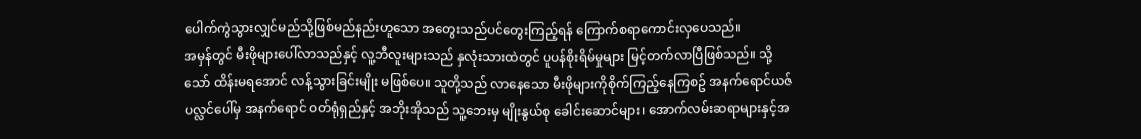ပေါက်ကွဲသွားလျှင်မည်သို့ဖြစ်မည်နည်းဟူသော အတွေးသည်ပင်တွေးကြည့်ရန် ကြောက်စရာကောင်းလှပေသည်။
အမှန်တွင် မီးဖိုများပေါ်လာသည်နှင့် လူ့ဘီလူးများသည် နှလုံးသားထဲတွင် ပူပန်စိုးရိမ်မှုများ မြင့်တက်လာပြီဖြစ်သည်။ သို့သော် ထိန်းမရအောင် လန့်သွားခြင်းမျိုး မဖြစ်ပေ။ သူတို့သည် လာနေသော မီးဖိုများကိုစိုက်ကြည့်နေကြစဥ် အနက်ရောင်ယဇ်ပလ္လင်ပေါ်မှ အနက်ရောင် ဝတ်ရုံရှည်နှင့် အဘိုးအိုသည် သူ့ဘေးမှ မျိုးနွယ်စု ခေါင်းဆောင်များ၊ အောက်လမ်းဆရာများနှင့်အ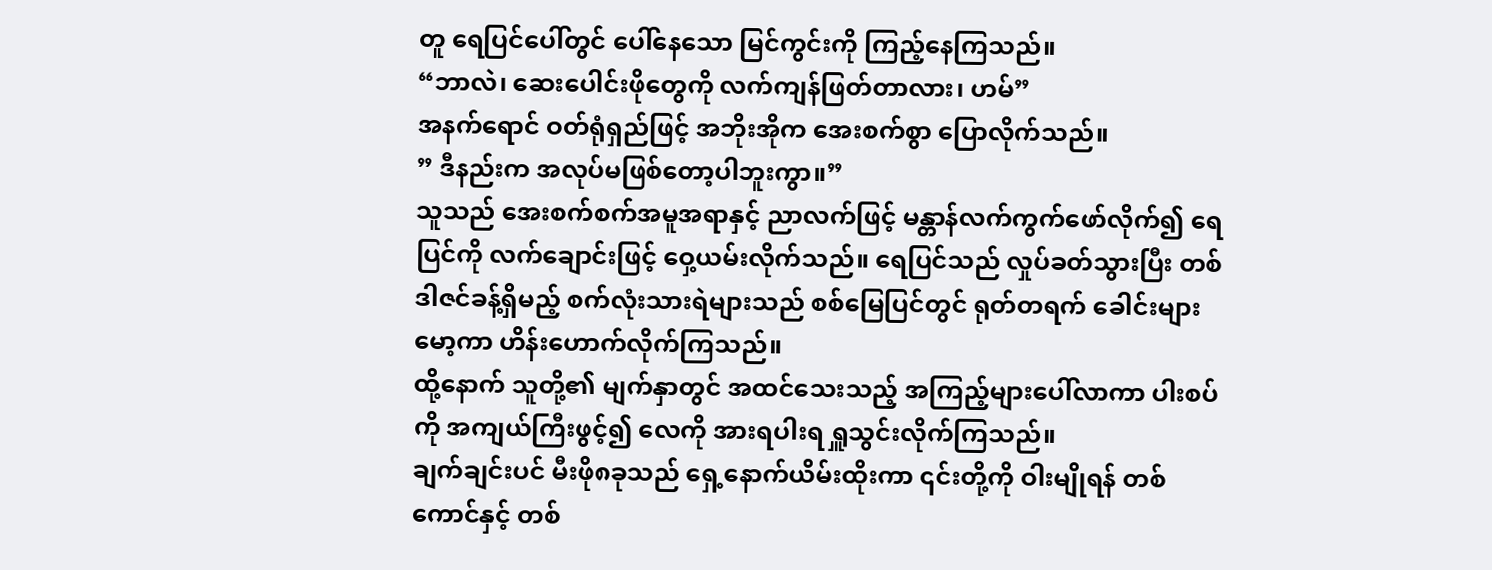တူ ရေပြင်ပေါ်တွင် ပေါ်နေသော မြင်ကွင်းကို ကြည့်နေကြသည်။
“ဘာလဲ၊ ဆေးပေါင်းဖိုတွေကို လက်ကျန်ဖြတ်တာလား၊ ဟမ်”
အနက်ရောင် ဝတ်ရုံရှည်ဖြင့် အဘိုးအိုက အေးစက်စွာ ပြောလိုက်သည်။
” ဒီနည်းက အလုပ်မဖြစ်တော့ပါဘူးကွာ။”
သူသည် အေးစက်စက်အမူအရာနှင့် ညာလက်ဖြင့် မန္တာန်လက်ကွက်ဖော်လိုက်၍ ရေပြင်ကို လက်ချောင်းဖြင့် ဝှေ့ယမ်းလိုက်သည်။ ရေပြင်သည် လှုပ်ခတ်သွားပြီး တစ်ဒါဇင်ခန့်ရှိမည့် စက်လုံးသားရဲများသည် စစ်မြေပြင်တွင် ရုတ်တရက် ခေါင်းများမော့ကာ ဟိန်းဟောက်လိုက်ကြသည်။
ထို့နောက် သူတို့၏ မျက်နှာတွင် အထင်သေးသည့် အကြည့်များပေါ်လာကာ ပါးစပ်ကို အကျယ်ကြီးဖွင့်၍ လေကို အားရပါးရ ရှူသွင်းလိုက်ကြသည်။
ချက်ချင်းပင် မီးဖို၈ခုသည် ရှေ့နောက်ယိမ်းထိုးကာ ၎င်းတို့ကို ဝါးမျိုရန် တစ်ကောင်နှင့် တစ်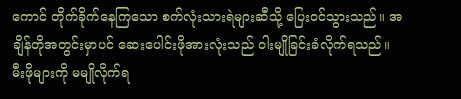ကောင် တိုက်ခိုက်နေကြသော စက်လုံးသားရဲများဆီသို့ ပြေးဝင်သွားသည်။ အချိန်တိုအတွင်းမှာပင် ဆေးပေါင်းဖိုအားလုံးသည် ဝါးမျိုခြင်းခံလိုက်ရသည်။
မီးဖိုများကို မမျိုလိုက်ရ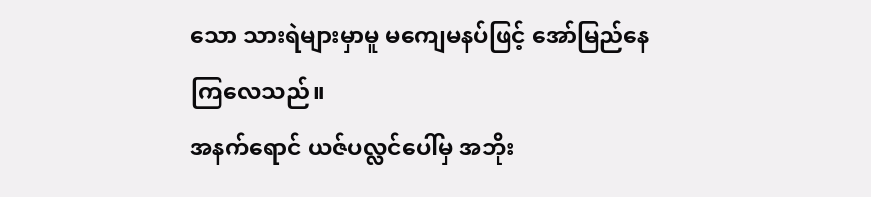သော သားရဲများမှာမူ မကျေမနပ်ဖြင့် အော်မြည်နေကြလေသည်။
အနက်ရောင် ယဇ်ပလ္လင်ပေါ်မှ အဘိုး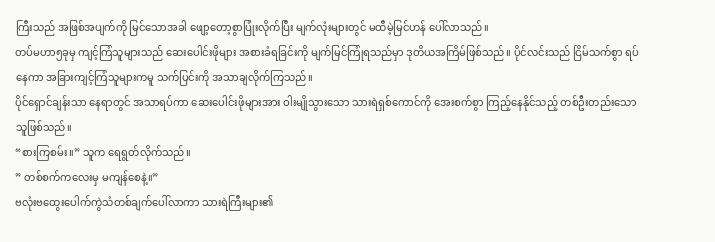ကြီးသည် အဖြစ်အပျက်ကို မြင်သောအခါ ဖျော့တော့စွာပြုံးလိုက်ပြီး မျက်လုံးများတွင် မထီမဲ့မြင်ဟန် ပေါ်လာသည်။
တပ်မဟာ၅ခုမှ ကျင့်ကြံသူများသည် ဆေးပေါင်းဖိုများ အစားခံရခြင်းကို မျက်မြင်ကြုံရသည်မှာ ဒုတိယအကြိမ်ဖြစ်သည်။ ပိုင်လင်းသည် ငြိမ်သက်စွာ ရပ်နေကာ အခြားကျင့်ကြံသူများကမူ သက်ပြင်းကို အသာချလိုက်ကြသည်။
ပိုင်ရှောင်ချန်းသာ နေရာတွင် အသာရပ်ကာ ဆေးပေါင်းဖိုများအား ဝါးမျိုသွားသော သားရဲရှစ်ကောင်ကို အေးစက်စွာ ကြည့်နေနိုင်သည့် တစ်ဦးတည်းသောသူဖြစ်သည်။
“စားကြစမ်း။” သူက ရေရွတ်လိုက်သည်။
” တစ်စက်ကလေးမှ မကျန်စေနဲ့။”
ဗလုံးဗထွေးပေါက်ကွဲသံတစ်ချက်ပေါ်လာကာ သားရဲကြီးများ၏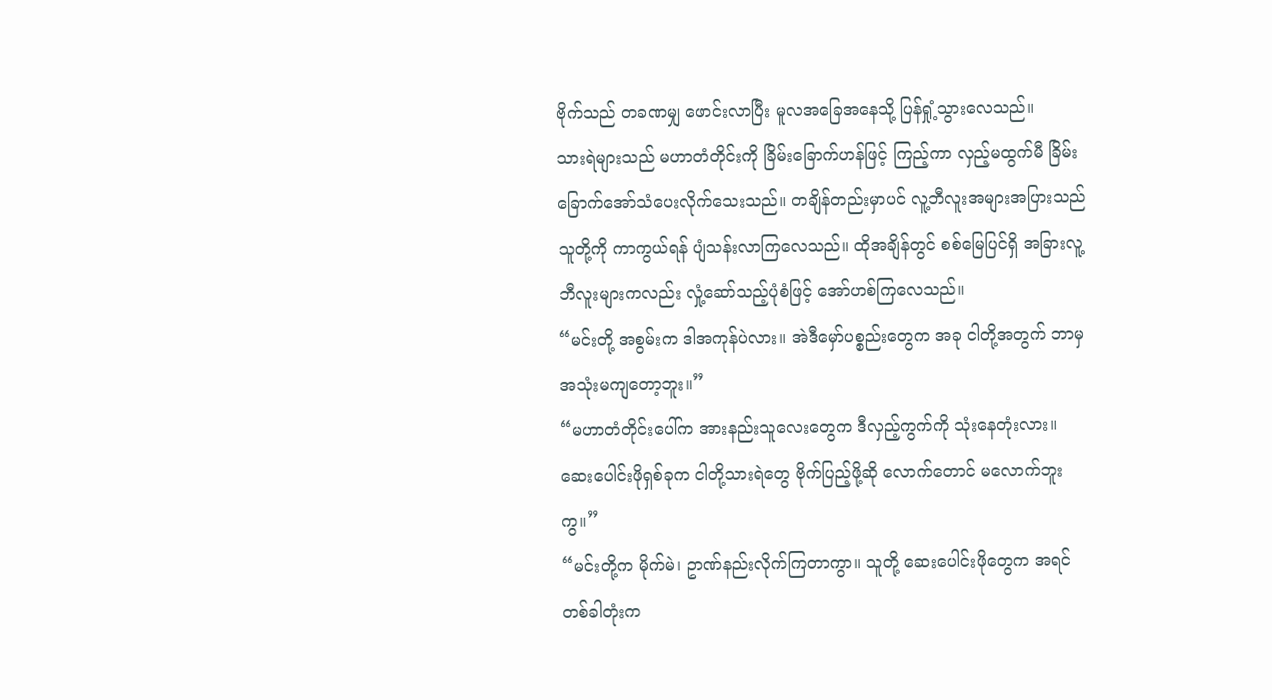ဗိုက်သည် တခဏမျှ ဖောင်းလာပြီး မူလအခြေအနေသို့ ပြန်ရှုံ့သွားလေသည်။
သားရဲများသည် မဟာတံတိုင်းကို ခြိမ်းခြောက်ဟန်ဖြင့် ကြည့်ကာ လှည့်မထွက်မီ ခြိမ်းခြောက်အော်သံပေးလိုက်သေးသည်။ တချိန်တည်းမှာပင် လူ့ဘီလူးအများအပြားသည် သူတို့ကို ကာကွယ်ရန် ပျံသန်းလာကြလေသည်။ ထိုအချိန်တွင် စစ်မြေပြင်ရှိ အခြားလူ့ဘီလူးများကလည်း လှုံ့ဆော်သည့်ပုံစံဖြင့် အော်ဟစ်ကြလေသည်။
“မင်းတို့ အစွမ်းက ဒါအကုန်ပဲလား။ အဲဒီမှော်ပစ္စည်းတွေက အခု ငါတို့အတွက် ဘာမှ အသုံးမကျတော့ဘူး။”
“မဟာတံတိုင်းပေါ်က အားနည်းသူလေးတွေက ဒီလှည့်ကွက်ကို သုံးနေတုံးလား။ ဆေးပေါင်းဖိုရှစ်ခုက ငါတို့သားရဲတွေ ဗိုက်ပြည့်ဖို့ဆို လောက်တောင် မလောက်ဘူးကွ။”
“မင်းတို့က မိုက်မဲ၊ ဥာဏ်နည်းလိုက်ကြတာကွာ။ သူတို့ ဆေးပေါင်းဖိုတွေက အရင်တစ်ခါတုံးက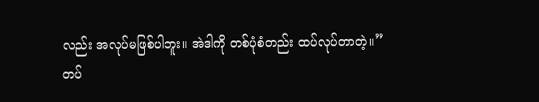လည်း အလုပ်မဖြစ်ပါဘူး။ အဲဒါကို တစ်ပုံစံတည်း ထပ်လုပ်တာတဲ့။”
တပ်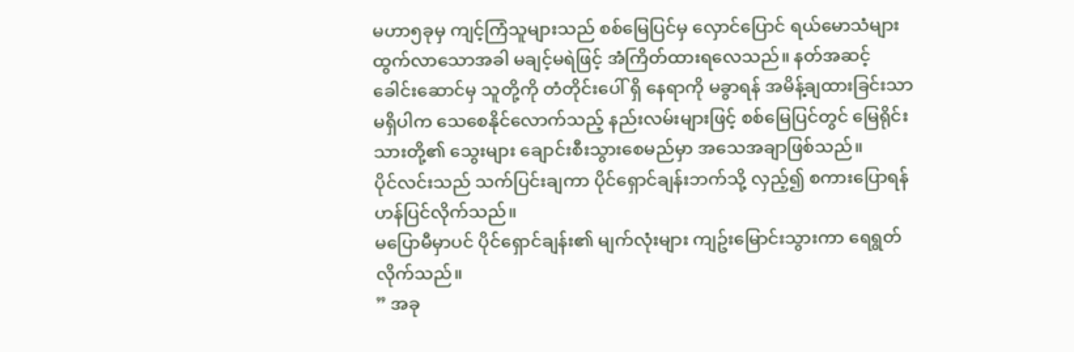မဟာ၅ခုမှ ကျင့်ကြံသူများသည် စစ်မြေပြင်မှ လှောင်ပြောင် ရယ်မောသံများ ထွက်လာသောအခါ မချင့်မရဲဖြင့် အံကြိတ်ထားရလေသည်။ နတ်အဆင့်ခေါင်းဆောင်မှ သူတို့ကို တံတိုင်းပေါ် ရှိ နေရာကို မခွာရန် အမိန့်ချထားခြင်းသာ မရှိပါက သေစေနိုင်လောက်သည့် နည်းလမ်းများဖြင့် စစ်မြေပြင်တွင် မြေရိုင်းသားတို့၏ သွေးများ ချောင်းစီးသွားစေမည်မှာ အသေအချာဖြစ်သည်။
ပိုင်လင်းသည် သက်ပြင်းချကာ ပိုင်ရှောင်ချန်းဘက်သို့ လှည့်၍ စကားပြောရန် ဟန်ပြင်လိုက်သည်။
မပြောမီမှာပင် ပိုင်ရှောင်ချန်း၏ မျက်လုံးများ ကျဥ်းမြောင်းသွားကာ ရေရွတ်လိုက်သည်။
” အခု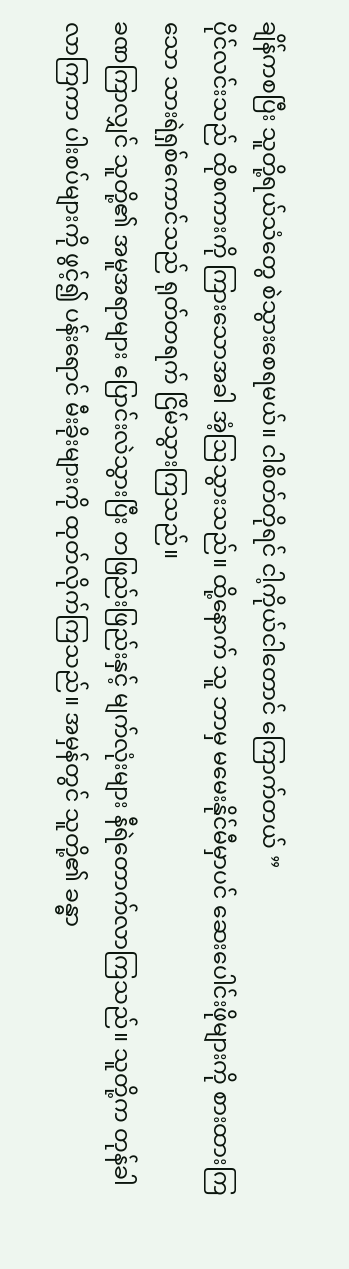ချိန်ကစပြီး သူတို့ရယ်သံတွေ စဲသွားစေရမယ်။ ငါစိတ်တိုရင် ငါ့ကိုယ်ငါတောင် ကြောက်တယ် ”
ပိုင်လင်းသည် ထိုစကားကို ကြားသောအခါ အံ့ဩသွားသည်။ ထို့နောက် သူ ဘာမှ မမေးနိုင်မီမှာပင် ဆေးပေါင်းဖိုများကို စားထားကြသော သားရဲရှစ်ကောင်သည် ရုတ်တရက် ငြိမ်သွားကြသည်။
ခဏကြာလျှင် သူတို့၏ အမူအရာများ ပြောင်းလဲသွားပြီး တဖြည်းဖြည်းနှင့် မျက်လုံးများ နီရဲတောက်လာကြသည်။ သူတို့က တုန်ခါလာကြကာ ပါးစပ်များကို ဖွင့်၍ ပန်းရောင် မီးခိုးများကို ထုတ်လိုက်ကြသည်။ အမှန်တွင် သူတို့၏ ခန္ဓာ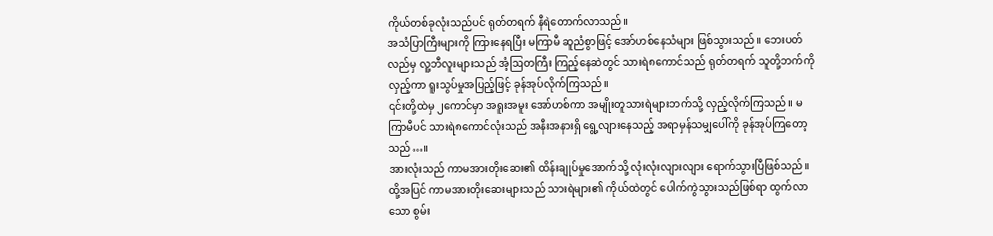ကိုယ်တစ်ခုလုံးသည်ပင် ရုတ်တရက် နီရဲတောက်လာသည်။
အသံပြာကြီးများကို ကြားနေရပြီး မကြာမီ ဆူညံစွာဖြင့် အော်ဟစ်နေသံများ ဖြစ်သွားသည်။ ဘေးပတ်လည်မှ လူ့ဘီလူးများသည် အံ့ဩတကြီး ကြည့်နေဆဲတွင် သားရဲ၈ကောင်သည် ရုတ်တရက် သူတို့ဘက်ကို လှည့်ကာ ရူးသွပ်မှုအပြည့်ဖြင့် ခုန်အုပ်လိုက်ကြသည်။
၎င်းတို့ထဲမှ ၂ကောင်မှာ အရူးအမူး အော်ဟစ်ကာ အမျိုးတူသားရဲများဘက်သို့ လှည့်လိုက်ကြသည်။ မကြာမီပင် သားရဲ၈ကောင်လုံးသည် အနီးအနားရှိ ရွေ့လျားနေသည့် အရာမှန်သမျှပေါ်ကို ခုန်အုပ်ကြတော့သည်…။
အားလုံးသည် ကာမအားတိုးဆေး၏ ထိန်းချုပ်မှုအောက်သို့ လုံးလုံးလျားလျား ရောက်သွားပြီဖြစ်သည်။
ထို့အပြင် ကာမအားတိုးဆေးများသည် သားရဲများ၏ ကိုယ်ထဲတွင် ပေါက်ကွဲသွားသည်ဖြစ်ရာ ထွက်လာသော စွမ်း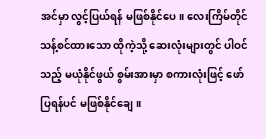အင်မှာ လွင့်ပြယ်ရန် မဖြစ်နိုင်ပေ။ လေးကြိမ်တိုင် သန့်စင်ထားသော ထိုကဲ့သို့ ဆေးလုံးများတွင် ပါဝင်သည့် မယုံနိုင်ဖွယ် စွမ်းအားမှာ စကားလုံးဖြင့် ဖော်ပြရန်ပင် မဖြစ်နိုင်ချေ။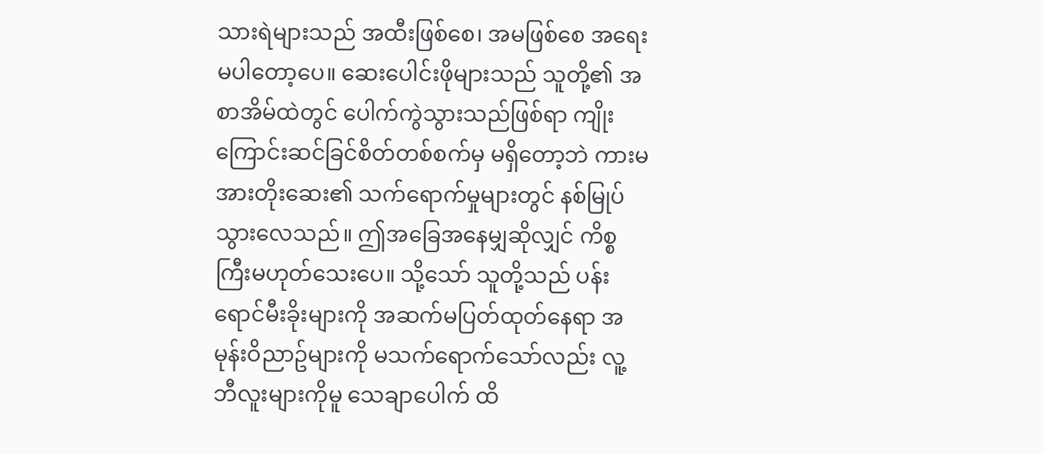သားရဲများသည် အထီးဖြစ်စေ၊ အမဖြစ်စေ အရေးမပါတော့ပေ။ ဆေးပေါင်းဖိုများသည် သူတို့၏ အစာအိမ်ထဲတွင် ပေါက်ကွဲသွားသည်ဖြစ်ရာ ကျိုးကြောင်းဆင်ခြင်စိတ်တစ်စက်မှ မရှိတော့ဘဲ ကားမအားတိုးဆေး၏ သက်ရောက်မှုများတွင် နစ်မြုပ်သွားလေသည်။ ဤအခြေအနေမျှဆိုလျှင် ကိစ္စကြီးမဟုတ်သေးပေ။ သို့သော် သူတို့သည် ပန်းရောင်မီးခိုးများကို အဆက်မပြတ်ထုတ်နေရာ အမုန်းဝိညာဥ်များကို မသက်ရောက်သော်လည်း လူ့ဘီလူးများကိုမူ သေချာပေါက် ထိ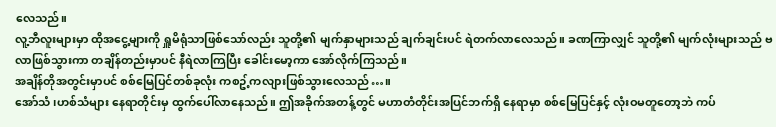လေသည်။
လူ့ဘီလူးများမှာ ထိုအငွေ့များကို ရှူမိရုံသာဖြစ်သော်လည်း သူတို့၏ မျက်နှာများသည် ချက်ချင်းပင် ရဲတက်လာလေသည်။ ခဏကြာလျှင် သူတို့၏ မျက်လုံးများသည် ဗလာဖြစ်သွားကာ တချိန်တည်းမှာပင် နီရဲလာကြပြီး ခေါင်းမော့ကာ အော်လိုက်ကြသည်။
အချိန်တိုအတွင်းမှာပင် စစ်မြေပြင်တစ်ခုလုံး ကစဥ့်ကလျားဖြစ်သွားလေသည်…။
အော်သံ၊ဟစ်သံများ နေရာတိုင်းမှ ထွက်ပေါ်လာနေသည်။ ဤအခိုက်အတန့်တွင် မဟာတံတိုင်းအပြင်ဘက်ရှိ နေရာမှာ စစ်မြေပြင်နှင့် လုံးဝမတူတော့ဘဲ ကပ်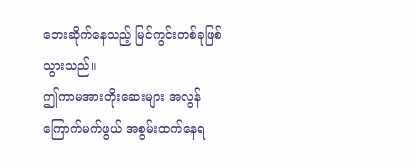ဘေးဆိုက်နေသည့် မြင်ကွင်းတစ်ခုဖြစ်သွားသည်။
ဤကာမအားတိုးဆေးများ အလွန်ကြောက်မက်ဖွယ် အစွမ်းထက်နေရ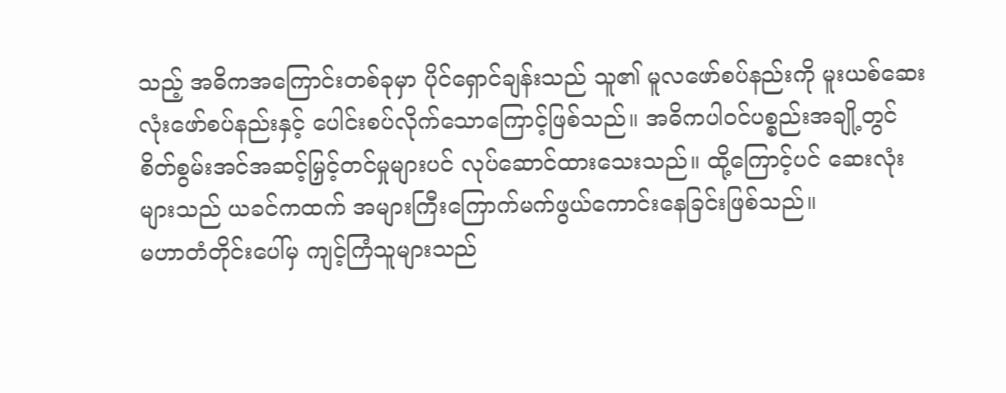သည့် အဓိကအကြောင်းတစ်ခုမှာ ပိုင်ရှောင်ချန်းသည် သူ၏ မူလဖော်စပ်နည်းကို မူးယစ်ဆေးလုံးဖော်စပ်နည်းနှင့် ပေါင်းစပ်လိုက်သောကြောင့်ဖြစ်သည်။ အဓိကပါဝင်ပစ္စည်းအချို့တွင် စိတ်စွမ်းအင်အဆင့်မြှင့်တင်မှုများပင် လုပ်ဆောင်ထားသေးသည်။ ထို့ကြောင့်ပင် ဆေးလုံးများသည် ယခင်ကထက် အများကြီးကြောက်မက်ဖွယ်ကောင်းနေခြင်းဖြစ်သည်။
မဟာတံတိုင်းပေါ်မှ ကျင့်ကြံသူများသည်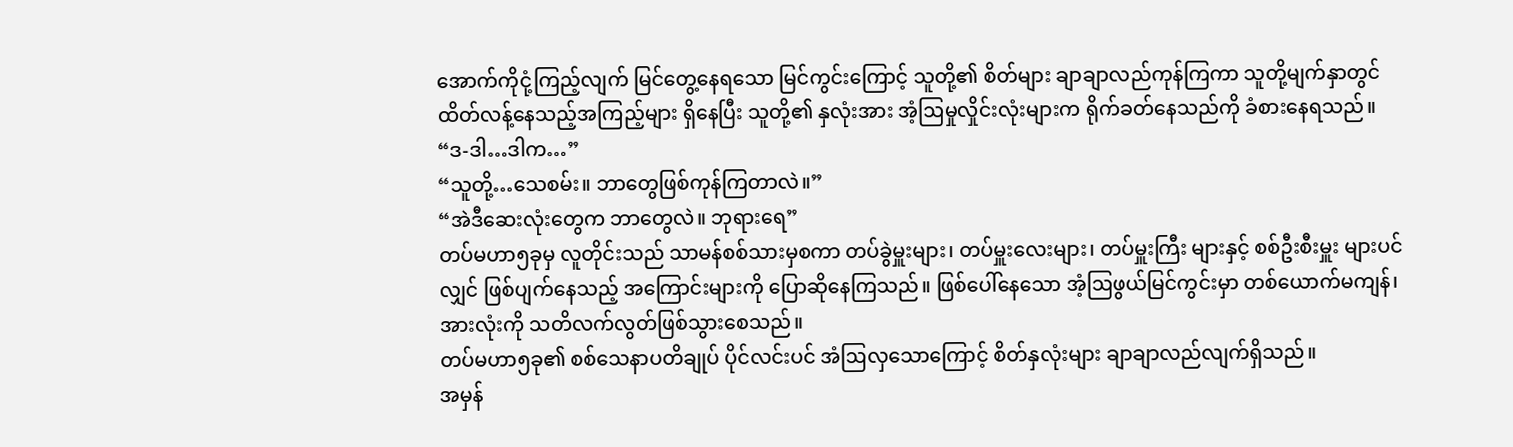အောက်ကိုငုံ့ကြည့်လျက် မြင်တွေ့နေရသော မြင်ကွင်းကြောင့် သူတို့၏ စိတ်များ ချာချာလည်ကုန်ကြကာ သူတို့မျက်နှာတွင် ထိတ်လန့်နေသည့်အကြည့်များ ရှိနေပြီး သူတို့၏ နှလုံးအား အံ့ဩမှုလှိုင်းလုံးများက ရိုက်ခတ်နေသည်ကို ခံစားနေရသည်။
“ဒ-ဒါ…ဒါက…”
“သူတို့…သေစမ်း။ ဘာတွေဖြစ်ကုန်ကြတာလဲ။”
“အဲဒီဆေးလုံးတွေက ဘာတွေလဲ။ ဘုရားရေ”
တပ်မဟာ၅ခုမှ လူတိုင်းသည် သာမန်စစ်သားမှစကာ တပ်ခွဲမှူးများ၊ တပ်မှူးလေးများ၊ တပ်မှူးကြီး များနှင့် စစ်ဦးစီးမှူး များပင်လျှင် ဖြစ်ပျက်နေသည့် အကြောင်းများကို ပြောဆိုနေကြသည်။ ဖြစ်ပေါ်နေသော အံ့ဩဖွယ်မြင်ကွင်းမှာ တစ်ယောက်မကျန်၊ အားလုံးကို သတိလက်လွတ်ဖြစ်သွားစေသည်။
တပ်မဟာ၅ခု၏ စစ်သေနာပတိချုပ် ပိုင်လင်းပင် အံဩလှသောကြောင့် စိတ်နှလုံးများ ချာချာလည်လျက်ရှိသည်။
အမှန်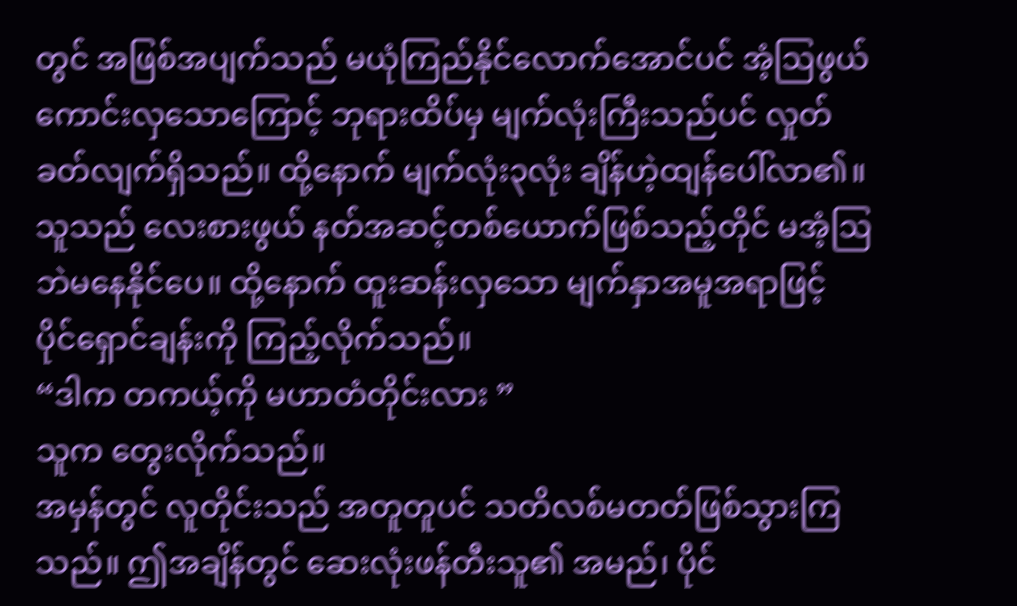တွင် အဖြစ်အပျက်သည် မယုံကြည်နိုင်လောက်အောင်ပင် အံ့ဩဖွယ်ကောင်းလှသောကြောင့် ဘုရားထိပ်မှ မျက်လုံးကြီးသည်ပင် လှုတ်ခတ်လျက်ရှိသည်။ ထို့နောက် မျက်လုံး၃လုံး ချိန်ဟဲ့ထျန်ပေါ်လာ၏။ သူသည် လေးစားဖွယ် နတ်အဆင့်တစ်ယောက်ဖြစ်သည့်တိုင် မအံ့ဩဘဲမနေနိုင်ပေ။ ထို့နောက် ထူးဆန်းလှသော မျက်နှာအမူအရာဖြင့် ပိုင်ရှောင်ချန်းကို ကြည့်လိုက်သည်။
“ဒါက တကယ့်ကို မဟာတံတိုင်းလား ”
သူက တွေးလိုက်သည်။
အမှန်တွင် လူတိုင်းသည် အတူတူပင် သတိလစ်မတတ်ဖြစ်သွားကြသည်။ ဤအချိန်တွင် ဆေးလုံးဖန်တီးသူ၏ အမည်၊ ပိုင်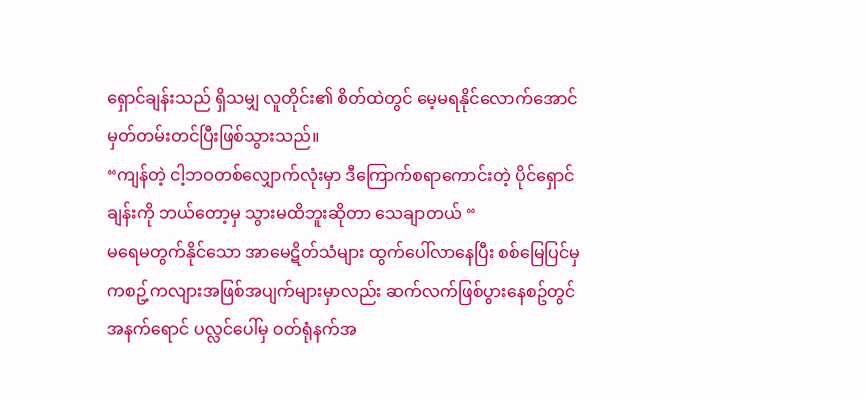ရှောင်ချန်းသည် ရှိသမျှ လူတိုင်း၏ စိတ်ထဲတွင် မေ့မရနိုင်လောက်အောင် မှတ်တမ်းတင်ပြီးဖြစ်သွားသည်။
“ကျန်တဲ့ ငါ့ဘဝတစ်လျှောက်လုံးမှာ ဒီကြောက်စရာကောင်းတဲ့ ပိုင်ရှောင်ချန်းကို ဘယ်တော့မှ သွားမထိဘူးဆိုတာ သေချာတယ် “
မရေမတွက်နိုင်သော အာမေဋိတ်သံများ ထွက်ပေါ်လာနေပြီး စစ်မြေပြင်မှ ကစဥ့်ကလျားအဖြစ်အပျက်များမှာလည်း ဆက်လက်ဖြစ်ပွားနေစဥ်တွင် အနက်ရောင် ပလ္လင်ပေါ်မှ ဝတ်ရုံနက်အ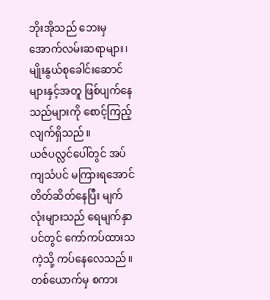ဘိုးအိုသည် ဘေးမှ အောက်လမ်းဆရာများ၊ မျိုးနွယ်စုခေါင်းဆောင်များနှင့်အတူ ဖြစ်ပျက်နေသည်များကို စောင့်ကြည့်လျက်ရှိသည်။
ယဇ်ပလ္လင်ပေါ်တွင် အပ်ကျသံပင် မကြားရအောင် တိတ်ဆိတ်နေပြီး မျက်လုံးများသည် ရေမျက်နှာပင်တွင် ကော်ကပ်ထားသကဲ့သို့ ကပ်နေလေသည်။ တစ်ယောက်မှ စကား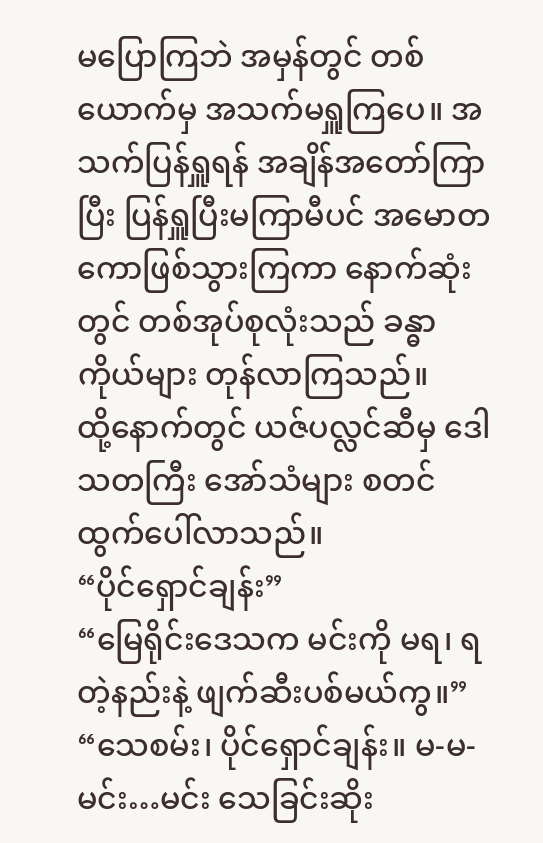မပြောကြဘဲ အမှန်တွင် တစ်ယောက်မှ အသက်မရှူကြပေ။ အသက်ပြန်ရှူရန် အချိန်အတော်ကြာပြီး ပြန်ရှူပြီးမကြာမီပင် အမောတကောဖြစ်သွားကြကာ နောက်ဆုံးတွင် တစ်အုပ်စုလုံးသည် ခန္ဓာကိုယ်များ တုန်လာကြသည်။
ထို့နောက်တွင် ယဇ်ပလ္လင်ဆီမှ ဒေါသတကြီး အော်သံများ စတင်ထွက်ပေါ်လာသည်။
“ပိုင်ရှောင်ချန်း”
“မြေရိုင်းဒေသက မင်းကို မရ၊ ရတဲ့နည်းနဲ့ ဖျက်ဆီးပစ်မယ်ကွ။”
“သေစမ်း၊ ပိုင်ရှောင်ချန်း။ မ-မ-မင်း…မင်း သေခြင်းဆိုး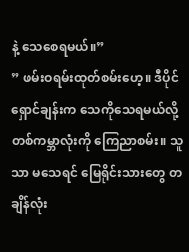နဲ့ သေစေရမယ်။”
” ဖမ်းဝရမ်းထုတ်စမ်းဟေ့။ ဒီပိုင်ရှောင်ချန်းက သေကိုသေရမယ်လို့ တစ်ကမ္ဘာလုံးကို ကြေညာစမ်း။ သူသာ မသေရင် မြေရိုင်းသားတွေ တချိန်လုံး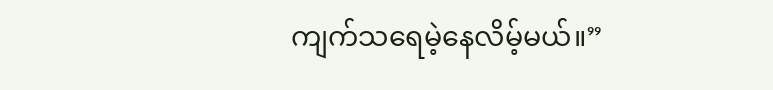ကျက်သရေမဲ့နေလိမ့်မယ်။”